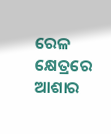ରେଳ କ୍ଷେତ୍ରରେ ଆଶାର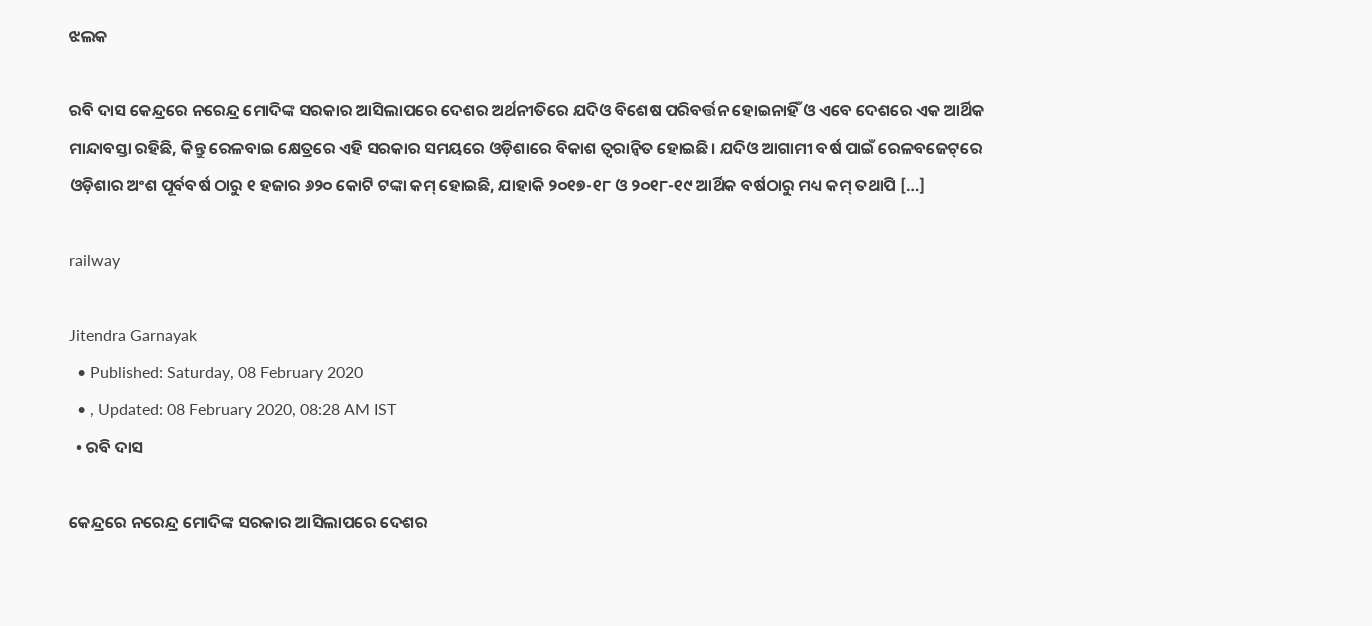ଝଲକ

ରବି ଦାସ କେନ୍ଦ୍ରରେ ନରେନ୍ଦ୍ର ମୋଦିଙ୍କ ସରକାର ଆସିଲାପରେ ଦେଶର ଅର୍ଥନୀତିରେ ଯଦିଓ ବିଶେଷ ପରିବର୍ତ୍ତନ ହୋଇନାହିଁ ଓ ଏବେ ଦେଶରେ ଏକ ଆର୍ଥିକ ମାନ୍ଦାବସ୍ତା ରହିଛି, କିନ୍ତୁ ରେଳବାଇ କ୍ଷେତ୍ରରେ ଏହି ସରକାର ସମୟରେ ଓଡ଼ିଶାରେ ବିକାଶ ତ୍ୱରାନ୍ୱିତ ହୋଇଛି। ଯଦିଓ ଆଗାମୀ ବର୍ଷ ପାଇଁ ରେଳବଜେଟ୍‌ରେ ଓଡ଼ିଶାର ଅଂଶ ପୂର୍ବବର୍ଷ ଠାରୁ ୧ ହଜାର ୬୨୦ କୋଟି ଟଙ୍କା କମ୍ ହୋଇଛି, ଯାହାକି ୨୦୧୭-୧୮ ଓ ୨୦୧୮-୧୯ ଆର୍ଥିକ ବର୍ଷଠାରୁ ମଧ୍ୟ କମ୍‍ ତଥାପି […]

railway

Jitendra Garnayak
  • Published: Saturday, 08 February 2020
  • , Updated: 08 February 2020, 08:28 AM IST
  • ରବି ଦାସ

କେନ୍ଦ୍ରରେ ନରେନ୍ଦ୍ର ମୋଦିଙ୍କ ସରକାର ଆସିଲାପରେ ଦେଶର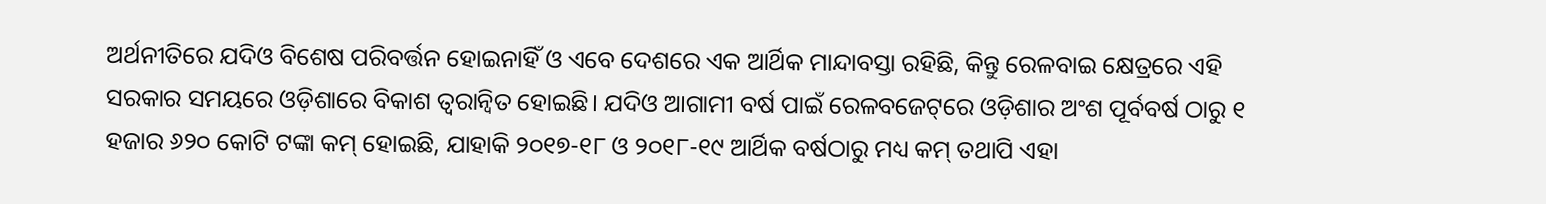ଅର୍ଥନୀତିରେ ଯଦିଓ ବିଶେଷ ପରିବର୍ତ୍ତନ ହୋଇନାହିଁ ଓ ଏବେ ଦେଶରେ ଏକ ଆର୍ଥିକ ମାନ୍ଦାବସ୍ତା ରହିଛି, କିନ୍ତୁ ରେଳବାଇ କ୍ଷେତ୍ରରେ ଏହି ସରକାର ସମୟରେ ଓଡ଼ିଶାରେ ବିକାଶ ତ୍ୱରାନ୍ୱିତ ହୋଇଛି। ଯଦିଓ ଆଗାମୀ ବର୍ଷ ପାଇଁ ରେଳବଜେଟ୍‌ରେ ଓଡ଼ିଶାର ଅଂଶ ପୂର୍ବବର୍ଷ ଠାରୁ ୧ ହଜାର ୬୨୦ କୋଟି ଟଙ୍କା କମ୍ ହୋଇଛି, ଯାହାକି ୨୦୧୭-୧୮ ଓ ୨୦୧୮-୧୯ ଆର୍ଥିକ ବର୍ଷଠାରୁ ମଧ୍ୟ କମ୍‍ ତଥାପି ଏହା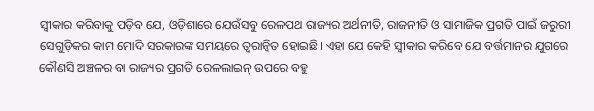ସ୍ୱୀକାର କରିବାକୁ ପଡ଼ିବ ଯେ, ଓଡ଼ିଶାରେ ଯେଉଁସବୁ ରେଳପଥ ରାଜ୍ୟର ଅର୍ଥନୀତି, ରାଜନୀତି ଓ ସାମାଜିକ ପ୍ରଗତି ପାଇଁ ଜରୁରୀ ସେଗୁଡ଼ିକର କାମ ମୋଦି ସରକାରଙ୍କ ସମୟରେ ତ୍ୱରାନ୍ୱିତ ହୋଇଛି। ଏହା ଯେ କେହି ସ୍ୱୀକାର କରିବେ ଯେ ବର୍ତ୍ତମାନର ଯୁଗରେ କୌଣସି ଅଞ୍ଚଳର ବା ରାଜ୍ୟର ପ୍ରଗତି ରେଳଲାଇନ୍ ଉପରେ ବହୁ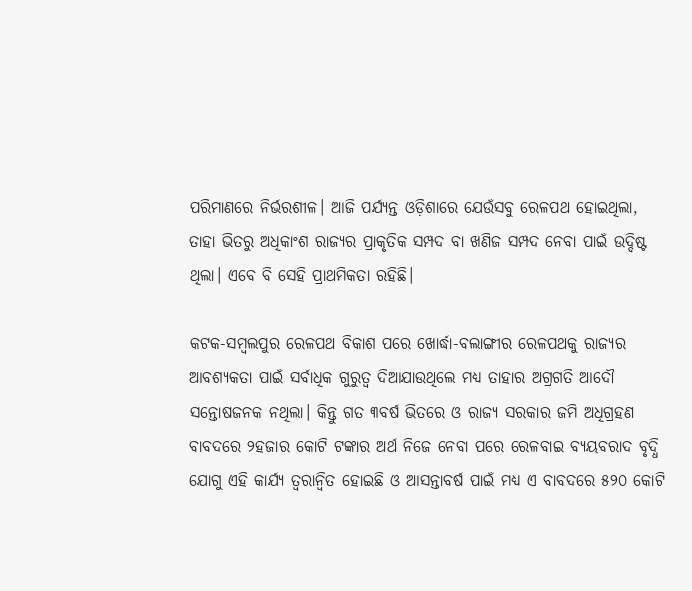ପରିମାଣରେ ନିର୍ଭରଶୀଳ। ଆଜି ପର୍ଯ୍ୟନ୍ତ ଓଡ଼ିଶାରେ ଯେଉଁସବୁ ରେଳପଥ ହୋଇଥିଲା, ତାହା ଭିତରୁ ଅଧିକାଂଶ ରାଜ୍ୟର ପ୍ରାକୃତିକ ସମ୍ପଦ ବା ଖଣିଜ ସମ୍ପଦ ନେବା ପାଇଁ ଉଦ୍ଦିଷ୍ଟ ଥିଲା। ଏବେ ବି ସେହି ପ୍ରାଥମିକତା ରହିଛି।

କଟକ-ସମ୍ୱଲପୁର ରେଳପଥ ବିକାଶ ପରେ ଖୋର୍ଦ୍ଧା-ବଲାଙ୍ଗୀର ରେଳପଥକୁ ରାଜ୍ୟର ଆବଶ୍ୟକତା ପାଇଁ ସର୍ବାଧିକ ଗୁରୁତ୍ୱ ଦିଆଯାଉଥିଲେ ମଧ୍ୟ ତାହାର ଅଗ୍ରଗତି ଆଦୌ ସନ୍ତୋଷଜନକ ନଥିଲା। କିନ୍ତୁ ଗତ ୩ବର୍ଷ ଭିତରେ ଓ ରାଜ୍ୟ ସରକାର ଜମି ଅଧିଗ୍ରହଣ ବାବଦରେ ୨ହଜାର କୋଟି ଟଙ୍କାର ଅର୍ଥ ନିଜେ ନେବା ପରେ ରେଳବାଇ ବ୍ୟୟବରାଦ ବୃଦ୍ଧି ଯୋଗୁ ଏହି କାର୍ଯ୍ୟ ତ୍ୱରାନ୍ୱିତ ହୋଇଛି ଓ ଆସନ୍ତାବର୍ଷ ପାଇଁ ମଧ୍ୟ ଏ ବାବଦରେ ୫୨୦ କୋଟି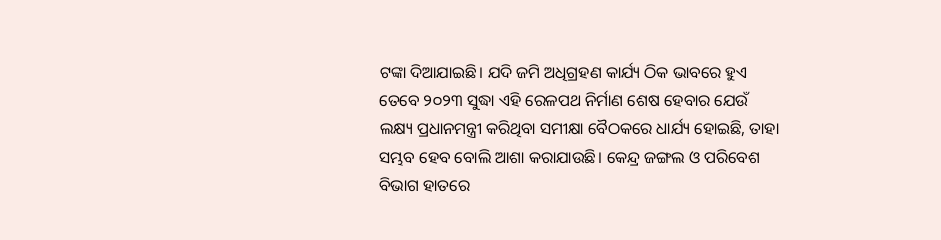ଟଙ୍କା ଦିଆଯାଇଛି। ଯଦି ଜମି ଅଧିଗ୍ରହଣ କାର୍ଯ୍ୟ ଠିକ ଭାବରେ ହୁଏ ତେବେ ୨୦୨୩ ସୁଦ୍ଧା ଏହି ରେଳପଥ ନିର୍ମାଣ ଶେଷ ହେବାର ଯେଉଁ ଲକ୍ଷ୍ୟ ପ୍ରଧାନମନ୍ତ୍ରୀ କରିଥିବା ସମୀକ୍ଷା ବୈଠକରେ ଧାର୍ଯ୍ୟ ହୋଇଛି, ତାହା ସମ୍ଭବ ହେବ ବୋଲି ଆଶା କରାଯାଉଛି। କେନ୍ଦ୍ର ଜଙ୍ଗଲ ଓ ପରିବେଶ ବିଭାଗ ହାତରେ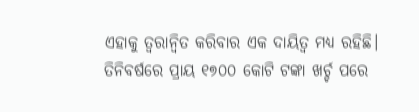ଏହାକୁ ତ୍ୱରାନ୍ୱିତ କରିବାର ଏକ ଦାୟିତ୍ୱ ମଧ୍ୟ ରହିଛି। ତିନିବର୍ଷରେ ପ୍ରାୟ ୧୭୦୦ କୋଟି ଟଙ୍କା ଖର୍ଚ୍ଚ ପରେ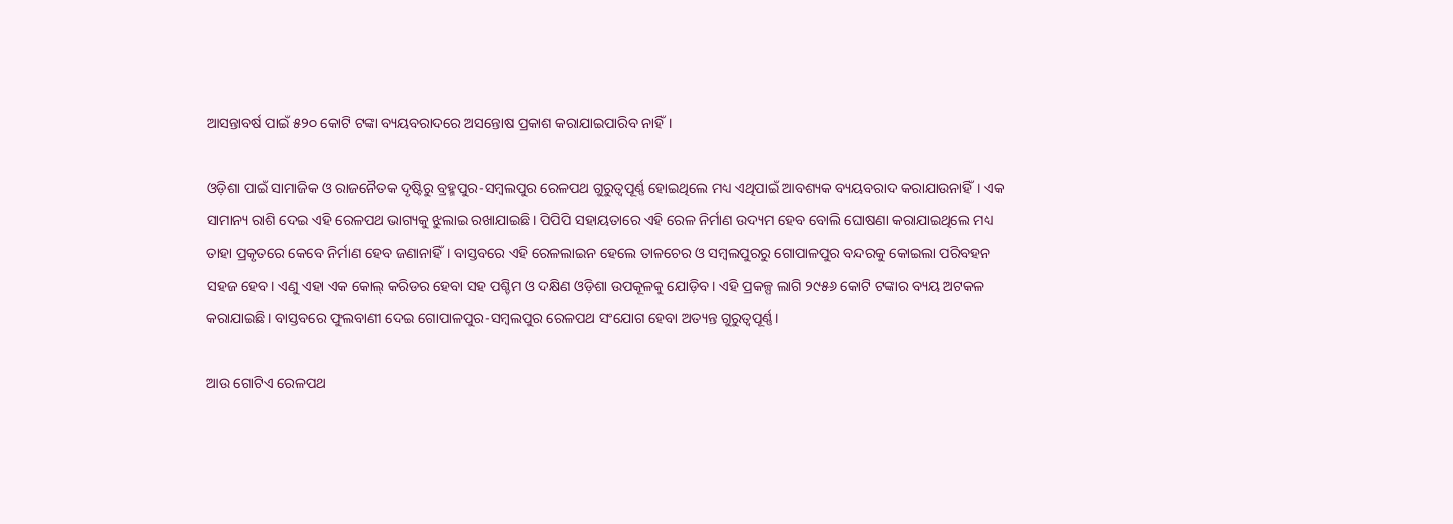ଆସନ୍ତାବର୍ଷ ପାଇଁ ୫୨୦ କୋଟି ଟଙ୍କା ବ୍ୟୟବରାଦରେ ଅସନ୍ତୋଷ ପ୍ରକାଶ କରାଯାଇପାରିବ ନାହିଁ।

ଓଡ଼ିଶା ପାଇଁ ସାମାଜିକ ଓ ରାଜନୈତକ ଦୃଷ୍ଟିରୁ ବ୍ରହ୍ମପୁର-ସମ୍ୱଲପୁର ରେଳପଥ ଗୁରୁତ୍ୱପୂର୍ଣ୍ଣ ହୋଇଥିଲେ ମଧ୍ୟ ଏଥିପାଇଁ ଆବଶ୍ୟକ ବ୍ୟୟବରାଦ କରାଯାଉନାହିଁ। ଏକ ସାମାନ୍ୟ ରାଶି ଦେଇ ଏହି ରେଳପଥ ଭାଗ୍ୟକୁ ଝୁଲାଇ ରଖାଯାଇଛି। ପିପିପି ସହାୟତାରେ ଏହି ରେଳ ନିର୍ମାଣ ଉଦ୍ୟମ ହେବ ବୋଲି ଘୋଷଣା କରାଯାଇଥିଲେ ମଧ୍ୟ ତାହା ପ୍ରକୃତରେ କେବେ ନିର୍ମାଣ ହେବ ଜଣାନାହିଁ। ବାସ୍ତବରେ ଏହି ରେଳଲାଇନ ହେଲେ ତାଳଚେର ଓ ସମ୍ୱଲପୁରରୁ ଗୋପାଳପୁର ବନ୍ଦରକୁ କୋଇଲା ପରିବହନ ସହଜ ହେବ। ଏଣୁ ଏହା ଏକ କୋଲ୍‌ କରିଡର ହେବା ସହ ପଶ୍ଚିମ ଓ ଦକ୍ଷିଣ ଓଡ଼ିଶା ଉପକୂଳକୁ ଯୋଡ଼ିବ। ଏହି ପ୍ରକଳ୍ପ ଲାଗି ୨୯୫୬ କୋଟି ଟଙ୍କାର ବ୍ୟୟ ଅଟକଳ କରାଯାଇଛି। ବାସ୍ତବରେ ଫୁଲବାଣୀ ଦେଇ ଗୋପାଳପୁର-ସମ୍ୱଲପୁର ରେଳପଥ ସଂଯୋଗ ହେବା ଅତ୍ୟନ୍ତ ଗୁରୁତ୍ୱପୂର୍ଣ୍ଣ।

ଆଉ ଗୋଟିଏ ରେଳପଥ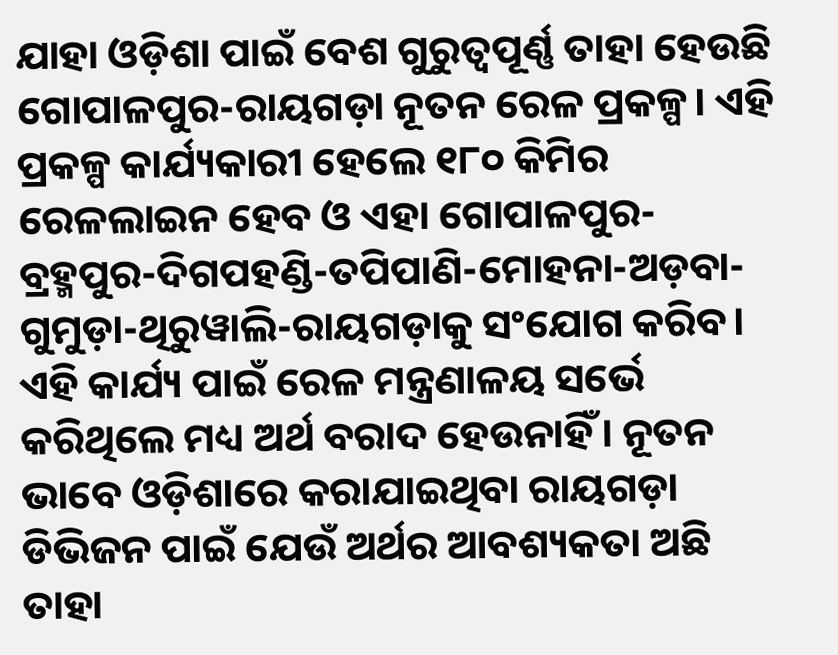ଯାହା ଓଡ଼ିଶା ପାଇଁ ବେଶ ଗୁରୁତ୍ୱପୂର୍ଣ୍ଣ ତାହା ହେଉଛି ଗୋପାଳପୁର-ରାୟଗଡ଼ା ନୂତନ ରେଳ ପ୍ରକଳ୍ପ। ଏହି ପ୍ରକଳ୍ପ କାର୍ଯ୍ୟକାରୀ ହେଲେ ୧୮୦ କିମିର ରେଳଲାଇନ ହେବ ଓ ଏହା ଗୋପାଳପୁର-ବ୍ରହ୍ମପୁର-ଦିଗପହଣ୍ଡି-ତପିପାଣି-ମୋହନା-ଅଡ଼ବା-ଗୁମୁଡ଼ା-ଥିରୁୱାଲି-ରାୟଗଡ଼ାକୁ ସଂଯୋଗ କରିବ। ଏହି କାର୍ଯ୍ୟ ପାଇଁ ରେଳ ମନ୍ତ୍ରଣାଳୟ ସର୍ଭେ କରିଥିଲେ ମଧ୍ୟ ଅର୍ଥ ବରାଦ ହେଉନାହିଁ। ନୂତନ ଭାବେ ଓଡ଼ିଶାରେ କରାଯାଇଥିବା ରାୟଗଡ଼ା ଡିଭିଜନ ପାଇଁ ଯେଉଁ ଅର୍ଥର ଆବଶ୍ୟକତା ଅଛି ତାହା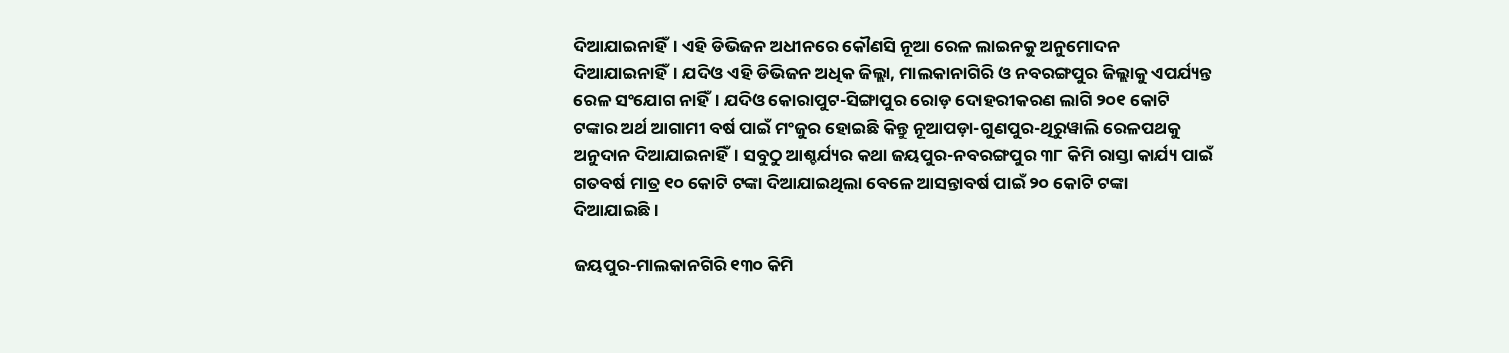ଦିଆଯାଇନାହିଁ। ଏହି ଡିଭିଜନ ଅଧୀନରେ କୌଣସି ନୂଆ ରେଳ ଲାଇନକୁ ଅନୁମୋଦନ ଦିଆଯାଇନାହିଁ। ଯଦିଓ ଏହି ଡିଭିଜନ ଅଧିକ ଜିଲ୍ଲା, ମାଲକାନାଗିରି ଓ ନବରଙ୍ଗପୁର ଜିଲ୍ଲାକୁ ଏପର୍ଯ୍ୟନ୍ତ ରେଳ ସଂଯୋଗ ନାହିଁ। ଯଦିଓ କୋରାପୁଟ-ସିଙ୍ଗାପୁର ରୋଡ଼ ଦୋହରୀକରଣ ଲାଗି ୨୦୧ କୋଟି ଟଙ୍କାର ଅର୍ଥ ଆଗାମୀ ବର୍ଷ ପାଇଁ ମଂଜୁର ହୋଇଛି କିନ୍ତୁ ନୂଆପଡ଼ା-ଗୁଣପୁର-ଥିରୁୱାଲି ରେଳପଥକୁ ଅନୁଦାନ ଦିଆଯାଇନାହିଁ। ସବୁଠୁ ଆଶ୍ଚର୍ଯ୍ୟର କଥା ଜୟପୁର-ନବରଙ୍ଗପୁର ୩୮ କିମି ରାସ୍ତା କାର୍ଯ୍ୟ ପାଇଁ ଗତବର୍ଷ ମାତ୍ର ୧୦ କୋଟି ଟଙ୍କା ଦିଆଯାଇଥିଲା ବେଳେ ଆସନ୍ତାବର୍ଷ ପାଇଁ ୨୦ କୋଟି ଟଙ୍କା ଦିଆଯାଇଛି।

ଜୟପୁର-ମାଲକାନଗିରି ୧୩୦ କିମି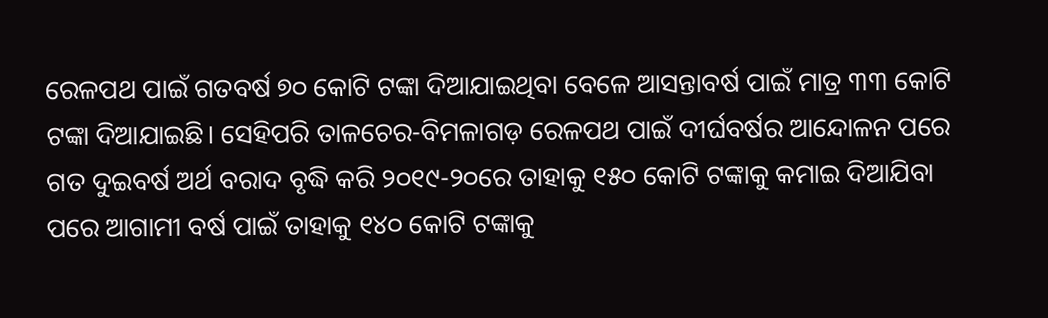ରେଳପଥ ପାଇଁ ଗତବର୍ଷ ୭୦ କୋଟି ଟଙ୍କା ଦିଆଯାଇଥିବା ବେଳେ ଆସନ୍ତାବର୍ଷ ପାଇଁ ମାତ୍ର ୩୩ କୋଟି ଟଙ୍କା ଦିଆଯାଇଛି। ସେହିପରି ତାଳଚେର-ବିମଳାଗଡ଼ ରେଳପଥ ପାଇଁ ଦୀର୍ଘବର୍ଷର ଆନ୍ଦୋଳନ ପରେ ଗତ ଦୁଇବର୍ଷ ଅର୍ଥ ବରାଦ ବୃଦ୍ଧି କରି ୨୦୧୯-୨୦ରେ ତାହାକୁ ୧୫୦ କୋଟି ଟଙ୍କାକୁ କମାଇ ଦିଆଯିବା ପରେ ଆଗାମୀ ବର୍ଷ ପାଇଁ ତାହାକୁ ୧୪୦ କୋଟି ଟଙ୍କାକୁ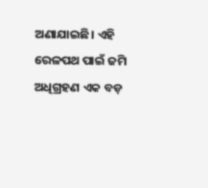ଅଣାଯାଇଛି। ଏହି ରେଳପଥ ପାଇଁ ଜମି ଅଧିଗ୍ରହଣ ଏକ ବଡ଼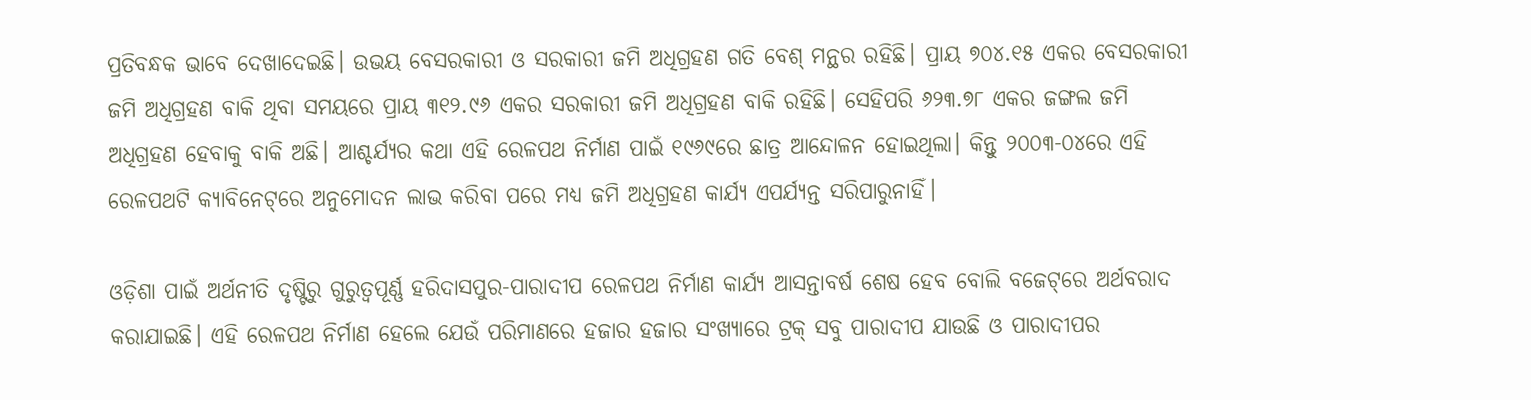ପ୍ରତିବନ୍ଧକ ଭାବେ ଦେଖାଦେଇଛି। ଉଭୟ ବେସରକାରୀ ଓ ସରକାରୀ ଜମି ଅଧିଗ୍ରହଣ ଗତି ବେଶ୍ ମନ୍ଥର ରହିଛି। ପ୍ରାୟ ୭୦୪.୧୫ ଏକର ବେସରକାରୀ ଜମି ଅଧିଗ୍ରହଣ ବାକି ଥିବା ସମୟରେ ପ୍ରାୟ ୩୧୨.୯୬ ଏକର ସରକାରୀ ଜମି ଅଧିଗ୍ରହଣ ବାକି ରହିଛି। ସେହିପରି ୬୨୩.୭୮ ଏକର ଜଙ୍ଗଲ ଜମି ଅଧିଗ୍ରହଣ ହେବାକୁ ବାକି ଅଛି। ଆଶ୍ଚର୍ଯ୍ୟର କଥା ଏହି ରେଳପଥ ନିର୍ମାଣ ପାଇଁ ୧୯୬୯ରେ ଛାତ୍ର ଆନ୍ଦୋଳନ ହୋଇଥିଲା। କିନ୍ତୁ ୨୦୦୩-୦୪ରେ ଏହି ରେଳପଥଟି କ୍ୟାବିନେଟ୍‌ରେ ଅନୁମୋଦନ ଲାଭ କରିବା ପରେ ମଧ୍ୟ ଜମି ଅଧିଗ୍ରହଣ କାର୍ଯ୍ୟ ଏପର୍ଯ୍ୟନ୍ତ ସରିପାରୁନାହିଁ।

ଓଡ଼ିଶା ପାଇଁ ଅର୍ଥନୀତି ଦୃଷ୍ଟିରୁ ଗୁରୁତ୍ୱପୂର୍ଣ୍ଣ ହରିଦାସପୁର-ପାରାଦୀପ ରେଳପଥ ନିର୍ମାଣ କାର୍ଯ୍ୟ ଆସନ୍ତାବର୍ଷ ଶେଷ ହେବ ବୋଲି ବଜେଟ୍‌ରେ ଅର୍ଥବରାଦ କରାଯାଇଛି। ଏହି ରେଳପଥ ନିର୍ମାଣ ହେଲେ ଯେଉଁ ପରିମାଣରେ ହଜାର ହଜାର ସଂଖ୍ୟାରେ ଟ୍ରକ୍‌ ସବୁ ପାରାଦୀପ ଯାଉଛି ଓ ପାରାଦୀପର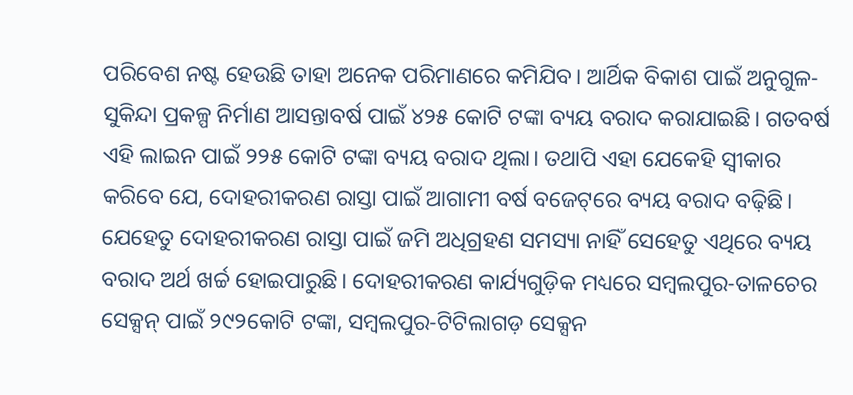ପରିବେଶ ନଷ୍ଟ ହେଉଛି ତାହା ଅନେକ ପରିମାଣରେ କମିଯିବ। ଆର୍ଥିକ ବିକାଶ ପାଇଁ ଅନୁଗୁଳ-ସୁକିନ୍ଦା ପ୍ରକଳ୍ପ ନିର୍ମାଣ ଆସନ୍ତାବର୍ଷ ପାଇଁ ୪୨୫ କୋଟି ଟଙ୍କା ବ୍ୟୟ ବରାଦ କରାଯାଇଛି। ଗତବର୍ଷ ଏହି ଲାଇନ ପାଇଁ ୨୨୫ କୋଟି ଟଙ୍କା ବ୍ୟୟ ବରାଦ ଥିଲା। ତଥାପି ଏହା ଯେକେହି ସ୍ୱୀକାର କରିବେ ଯେ, ଦୋହରୀକରଣ ରାସ୍ତା ପାଇଁ ଆଗାମୀ ବର୍ଷ ବଜେଟ୍‌ରେ ବ୍ୟୟ ବରାଦ ବଢ଼ିଛି। ଯେହେତୁ ଦୋହରୀକରଣ ରାସ୍ତା ପାଇଁ ଜମି ଅଧିଗ୍ରହଣ ସମସ୍ୟା ନାହିଁ ସେହେତୁ ଏଥିରେ ବ୍ୟୟ ବରାଦ ଅର୍ଥ ଖର୍ଚ୍ଚ ହୋଇପାରୁଛି। ଦୋହରୀକରଣ କାର୍ଯ୍ୟଗୁଡ଼ିକ ମଧ୍ୟରେ ସମ୍ୱଲପୁର-ତାଳଚେର ସେକ୍ସନ୍ ପାଇଁ ୨୯୨କୋଟି ଟଙ୍କା, ସମ୍ୱଲପୁର-ଟିଟିଲାଗଡ଼ ସେକ୍ସନ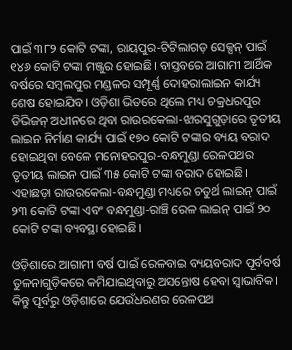ପାଇଁ ୩୮୨ କୋଟି ଟଙ୍କା, ରାୟପୁର-ଟିଟିଲାଗଡ଼ ସେକ୍ସନ୍ ପାଇଁ ୧୪୬ କୋଟି ଟଙ୍କା ମଞ୍ଜୁର ହୋଇଛି। ବାସ୍ତବରେ ଆଗାମୀ ଆର୍ଥିକ ବର୍ଷରେ ସମ୍ୱଲପୁର ମଣ୍ଡଳର ସମ୍ପୂର୍ଣ୍ଣ ଦୋହରାଲାଇନ କାର୍ଯ୍ୟ ଶେଷ ହୋଇଯିବ। ଓଡ଼ିଶା ଭିତରେ ଥିଲେ ମଧ୍ୟ ଚକ୍ରଧରପୁର ଡିଭିଜନ୍ ଅଧୀନରେ ଥିବା ରାଉରକେଲା-ଝାରସୁଗୁଡ଼ାରେ ତୃତୀୟ ଲାଇନ ନିର୍ମାଣ କାର୍ଯ୍ୟ ପାଇଁ ୧୭୦ କୋଟି ଟଙ୍କାର ବ୍ୟୟ ବରାଦ ହୋଇଥିବା ବେଳେ ମନୋହରପୁର-ବନ୍ଧମୁଣ୍ଡା ରେଳପଥର ତୃତୀୟ ଲାଇନ ପାଇଁ ୩୫ କୋଟି ଟଙ୍କା ବରାଦ ହୋଇଛି। ଏହାଛଡ଼ା ରାଉରକେଲା-ବନ୍ଧମୁଣ୍ଡା ମଧ୍ୟରେ ଚତୁର୍ଥ ଲାଇନ୍ ପାଇଁ ୨୩ କୋଟି ଟଙ୍କା ଏବଂ ବନ୍ଧମୁଣ୍ଡା-ରାଞ୍ଚି ରେଳ ଲାଇନ୍ ପାଇଁ ୨୦ କୋଟି ଟଙ୍କା ବ୍ୟବସ୍ଥା ହୋଇଛି।

ଓଡ଼ିଶାରେ ଆଗାମୀ ବର୍ଷ ପାଇଁ ରେଳବାଇ ବ୍ୟୟବରାଦ ପୂର୍ବବର୍ଷ ତୁଳନାଗୁଡ଼ିକରେ କମିଯାଇଥିବାରୁ ଅସନ୍ତୋଷ ହେବା ସ୍ୱାଭାବିକ। କିନ୍ତୁ ପୂର୍ବରୁ ଓଡ଼ିଶାରେ ଯେଉଁଧରଣର ରେଳପଥ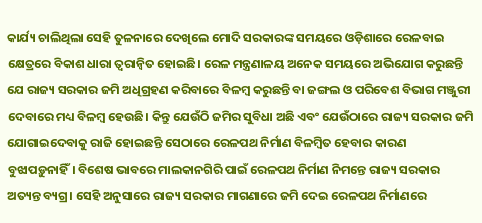କାର୍ଯ୍ୟ ଚାଲିଥିଲା ସେହି ତୁଳନାରେ ଦେଖିଲେ ମୋଦି ସରକାରଙ୍କ ସମୟରେ ଓଡ଼ିଶାରେ ରେଳବାଇ କ୍ଷେତ୍ରରେ ବିକାଶ ଧାରା ତ୍ୱରାନ୍ୱିତ ହୋଇଛି। ରେଳ ମନ୍ତ୍ରଣାଳୟ ଅନେକ ସମୟରେ ଅଭିଯୋଗ କରୁଛନ୍ତି ଯେ ରାଜ୍ୟ ସରକାର ଜମି ଅଧିଗ୍ରହଣ କରିବାରେ ବିଳମ୍ୱ କରୁଛନ୍ତି ବା ଜଙ୍ଗଲ ଓ ପରିବେଶ ବିଭାଗ ମଞ୍ଜୁରୀ ଦେବାରେ ମଧ୍ୟ ବିଳମ୍ୱ ହେଉଛି। କିନ୍ତୁ ଯେଉଁଠି ଜମିର ସୁବିଧା ଅଛି ଏବଂ ଯେଉଁଠାରେ ରାଜ୍ୟ ସରକାର ଜମି ଯୋଗାଇଦେବାକୁ ରାଜି ହୋଇଛନ୍ତି ସେଠାରେ ରେଳପଥ ନିର୍ମାଣ ବିଳମ୍ୱିତ ହେବାର କାରଣ ବୁଝାପଡ଼ୁନାହିଁ। ବିଶେଷ ଭାବରେ ମାଲକାନଗିରି ପାଇଁ ରେଳପଥ ନିର୍ମାଣ ନିମନ୍ତେ ରାଜ୍ୟ ସରକାର ଅତ୍ୟନ୍ତ ବ୍ୟଗ୍ର। ସେହି ଅନୁସାରେ ରାଜ୍ୟ ସରକାର ମାଗଣାରେ ଜମି ଦେଇ ରେଳପଥ ନିର୍ମାଣରେ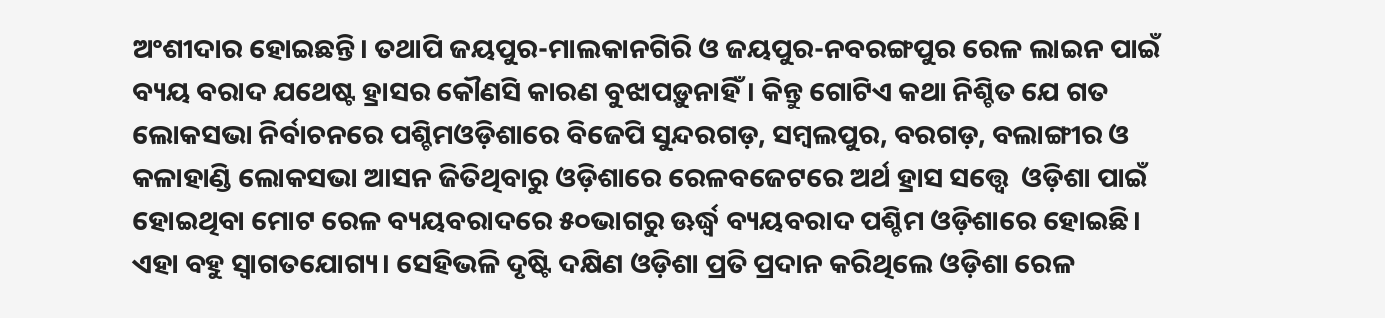ଅଂଶୀଦାର ହୋଇଛନ୍ତି। ତଥାପି ଜୟପୁର-ମାଲକାନଗିରି ଓ ଜୟପୁର-ନବରଙ୍ଗପୁର ରେଳ ଲାଇନ ପାଇଁ ବ୍ୟୟ ବରାଦ ଯଥେଷ୍ଟ ହ୍ରାସର କୌଣସି କାରଣ ବୁଝାପଡ଼ୁନାହିଁ। କିନ୍ତୁ ଗୋଟିଏ କଥା ନିଶ୍ଚିତ ଯେ ଗତ ଲୋକସଭା ନିର୍ବାଚନରେ ପଶ୍ଚିମଓଡ଼ିଶାରେ ବିଜେପି ସୁନ୍ଦରଗଡ଼, ସମ୍ୱଲପୁର, ବରଗଡ଼, ବଲାଙ୍ଗୀର ଓ କଳାହାଣ୍ଡି ଲୋକସଭା ଆସନ ଜିତିଥିବାରୁ ଓଡ଼ିଶାରେ ରେଳବଜେଟରେ ଅର୍ଥ ହ୍ରାସ ସତ୍ତ୍ୱେ  ଓଡ଼ିଶା ପାଇଁ ହୋଇଥିବା ମୋଟ ରେଳ ବ୍ୟୟବରାଦରେ ୫୦ଭାଗରୁ ଊର୍ଦ୍ଧ୍ୱ ବ୍ୟୟବରାଦ ପଶ୍ଚିମ ଓଡ଼ିଶାରେ ହୋଇଛି। ଏହା ବହୁ ସ୍ୱାଗତଯୋଗ୍ୟ। ସେହିଭଳି ଦୃଷ୍ଟି ଦକ୍ଷିଣ ଓଡ଼ିଶା ପ୍ରତି ପ୍ରଦାନ କରିଥିଲେ ଓଡ଼ିଶା ରେଳ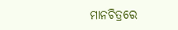ମାନଚିତ୍ରରେ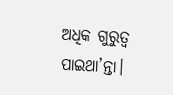ଅଧିକ ଗୁରୁତ୍ୱ ପାଇଥା’ନ୍ତା।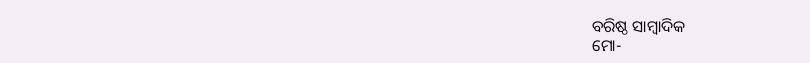ବରିଷ୍ଠ ସାମ୍ୱାଦିକ
ମୋ-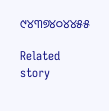୯୪୩୭୪୦୪୪୫୫

Related story